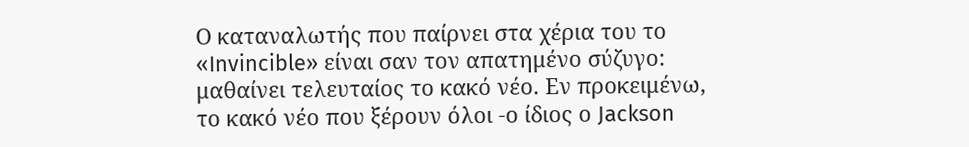Ο καταναλωτής που παίρνει στα χέρια του το «Invincible» είναι σαν τον απατημένο σύζυγο: μαθαίνει τελευταίος το κακό νέο. Εν προκειμένω, το κακό νέο που ξέρουν όλοι -ο ίδιος ο Jackson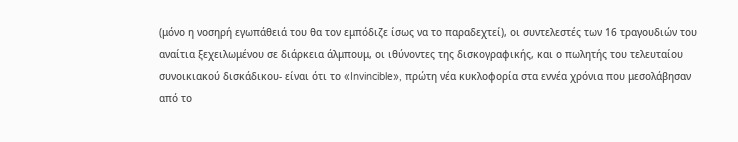(μόνο η νοσηρή εγωπάθειά του θα τον εμπόδιζε ίσως να το παραδεχτεί), οι συντελεστές των 16 τραγουδιών του αναίτια ξεχειλωμένου σε διάρκεια άλμπουμ, οι ιθύνοντες της δισκογραφικής, και ο πωλητής του τελευταίου συνοικιακού δισκάδικου- είναι ότι το «Invincible», πρώτη νέα κυκλοφορία στα εννέα χρόνια που μεσολάβησαν από το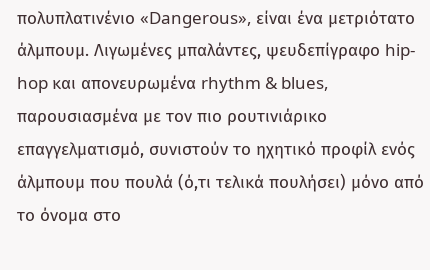πολυπλατινένιο «Dangerous», είναι ένα μετριότατο άλμπουμ. Λιγωμένες μπαλάντες, ψευδεπίγραφο hip-hop και απονευρωμένα rhythm & blues, παρουσιασμένα με τον πιο ρουτινιάρικο επαγγελματισμό, συνιστούν το ηχητικό προφίλ ενός άλμπουμ που πουλά (ό,τι τελικά πουλήσει) μόνο από το όνομα στο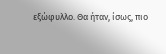εξώφυλλο. Θα ήταν, ίσως, πιο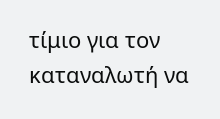τίμιο για τον καταναλωτή να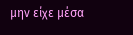μην είχε μέσα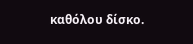καθόλου δίσκο.